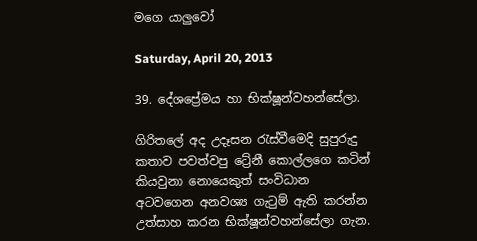මගෙ යාලුවෝ

Saturday, April 20, 2013

39. දේශප්‍රේමය හා භික්ෂූන්වහන්සේලා.

ගිරිතලේ අද උදෑසන ‍රැස්වීමෙදි සුපුරුදු කතාව පවත්වපු ට්‍රේනී කොල්ලගෙ කටින් කියවුනා නොයෙකුත් සංවිධාන අටවගෙන අනවශ්‍ය ගැ‍ටුම් ඇති කරන්න උත්සාහ කරන භික්ෂූන්වහන්සේලා ගැන.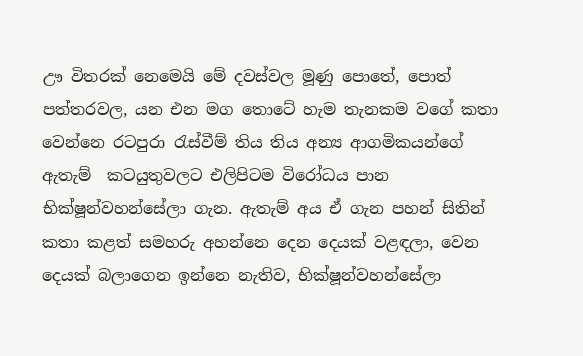ඌ විතරක් නෙමෙයි මේ දවස්වල මූණු පොතේ, පොත් පත්තරවල, යන එන මග තොටේ හැම තැනකම වගේ කතා වෙන්නෙ රටපුරා ‍රැස්වීම් තිය තිය අන්‍ය ආගමිකයන්ගේ ඇතැම්  කටයුතුවලට එලිපිටම විරෝධය පාන භික්ෂූන්වහන්සේලා ගැන. ඇතැම් අය ඒ ගැන පහන් සිතින් කතා කළත් සමහරු අහන්නෙ දෙන දෙයක් වළඳලා, වෙන දෙයක් බලාගෙන ඉන්නෙ නැතිව, භික්ෂූන්වහන්සේලා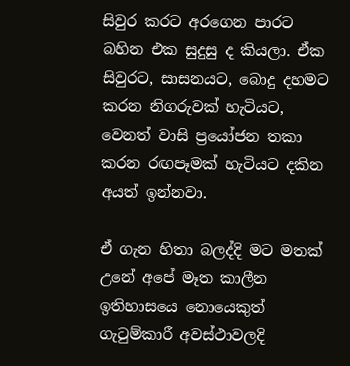සිවුර කරට අරගෙන පාරට බහින එක සුදුසු ද කියලා. ඒක සිවුරට, සාසනයට, බොදු දහමට  කරන නිගරුවක් හැටියට, වෙනත් වාසි ප්‍රයෝජන තකා කරන රඟපෑමක් හැටියට දකින අයත් ඉන්නවා.

ඒ ගැන හිතා බලද්දි මට මතක් උනේ අපේ මෑත කාලීන ඉතිහාසයෙ නොයෙකුත් ගැ‍ටුම්කාරී අවස්ථාවලදි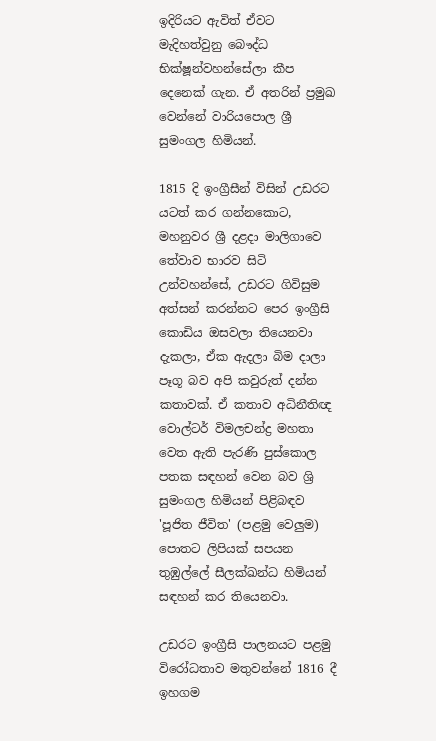ඉදිරියට ඇවිත් ඒවට මැදිහත්වුනු බෞද්ධ භික්ෂූන්වහන්සේලා කීප දෙනෙක් ගැන. ඒ අතරින් ප්‍රමුඛ වෙන්නේ වාරියපොල ශ්‍රී සුමංගල හිමියන්.

1815 දි ඉංග්‍රීසීන් විසින් උඩරට යටත් කර ගන්නකොට,  මහනුවර ශ්‍රී දළදා මාලිගාවෙ තේවාව භාරව සිටි උන්වහන්සේ, උඩරට ගිවිසුම අත්සන් කරන්නට පෙර ඉංග්‍රීසි කොඩිය ඔසවලා තියෙනවා දැකලා, ඒක ඇදලා බිම දාලා පෑගූ බව අපි කවුරුත් දන්න කතාවක්. ඒ කතාව අධිනීතිඥ වොල්ටර් විමලචන්ද්‍ර මහතා වෙත ඇති පැරණි පුස්කොල පතක සඳහන් වෙන බව ශ්‍රි සුමංගල හිමියන් පිළිබඳව 'පූජිත ජීවිත' (පළමු වෙලුම) පොතට ලිපියක් සපයන තුඹුල්ලේ සීලක්ඛන්ධ හිමියන් සඳහන් කර තියෙනවා.

උඩරට ඉංග්‍රීසි පාලනයට පළමු විරෝධතාව මතුවන්නේ 1816 දී ඉහගම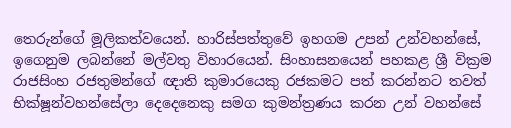තෙරුන්ගේ මූලිකත්වයෙන්. හාරිස්පත්තුවේ ඉහගම උපන් උන්වහන්සේ, ඉගෙනුම ලබන්නේ මල්වතු විහාරයෙන්. සිංහාසනයෙන් පහකළ ශ්‍රී වික්‍රම රාජසිංහ රජතුමන්ගේ ඥාති කුමාරයෙකු රජකමට පත් කරන්නට තවත් භික්ෂූන්වහන්සේලා දෙදෙනෙකු සමග කුමන්ත්‍රණය කරන උන් වහන්සේ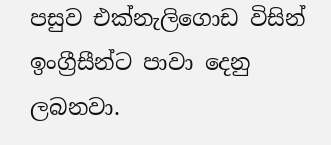පසුව එක්නැලිගොඩ විසින් ඉංග්‍රීසීන්ට පාවා දෙනු ලබනවා.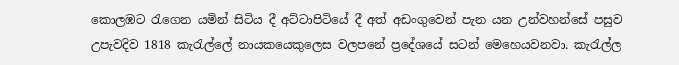කොලඹට ‍රැගෙන යමින් සිටිය දී අට්ටාපිටියේ දී අත් අඩංගුවෙන් පැන යන උන්වහන්සේ පසුව උපැවදිව 1818 කැ‍රැල්ලේ නායකයෙකුලෙස වලපනේ ප්‍රදේශයේ සටන් මෙහෙයවනවා. කැ‍රැල්ල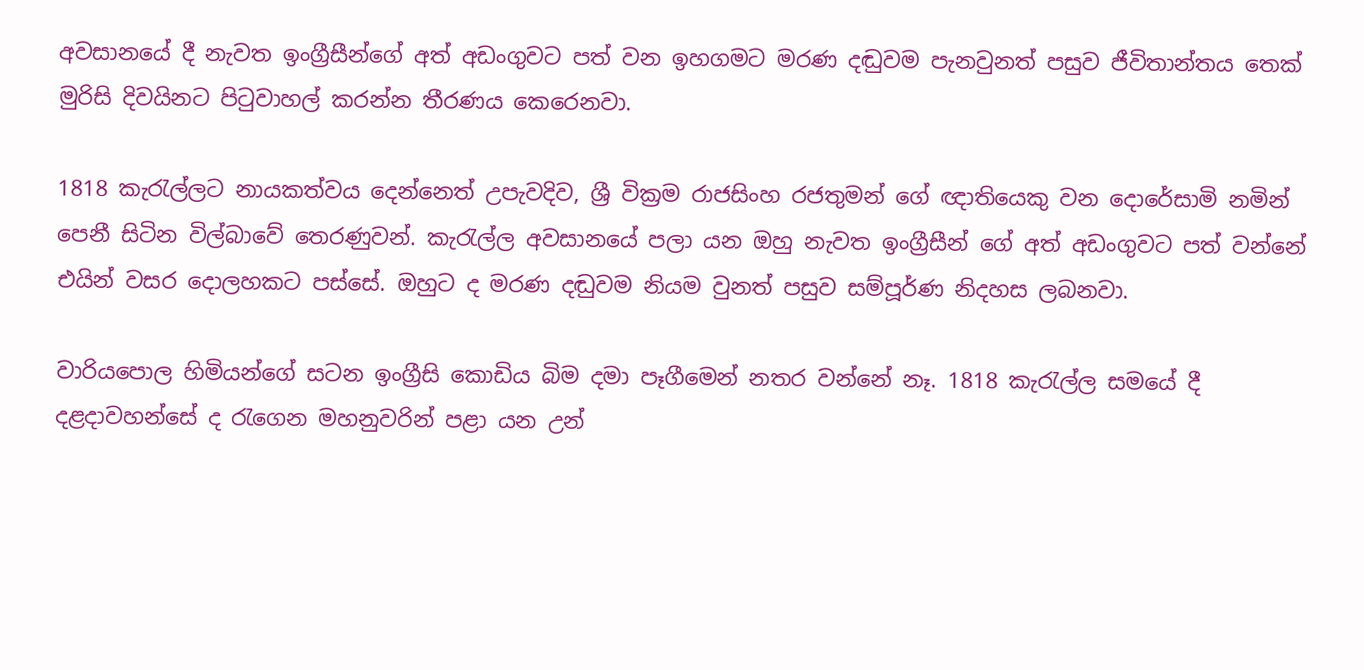අවසානයේ දී නැවත ඉංග්‍රීසීන්ගේ අත් අඩංගුවට පත් වන ඉහගමට මරණ දඬුවම පැනවුනත් පසුව ජීවිතාන්තය තෙක් මුරිසි දිවයිනට පි‍ටුවාහල් කරන්න තීරණය කෙරෙනවා.

1818 කැ‍රැල්ලට නායකත්වය දෙන්නෙත් උපැවදිව, ශ්‍රී වික්‍රම රාජසිංහ රජතුමන් ගේ ඥාතියෙකු වන දොරේසාමි නමින් පෙනී සිටින විල්බාවේ තෙරණුවන්. කැ‍රැල්ල අවසානයේ පලා යන ඔහු නැවත ඉංග්‍රීසීන් ගේ අත් අඩංගුවට පත් වන්නේ එයින් වසර දොලහකට පස්සේ. ඔහුට ද මරණ දඬුවම නියම වුනත් පසුව සම්පූර්ණ නිදහස ලබනවා.

වාරියපොල හිමියන්ගේ සටන ඉංග්‍රීසි කොඩිය බිම දමා පෑගීමෙන් නතර වන්නේ නෑ. 1818 කැ‍රැල්ල සමයේ දී දළදාවහන්සේ ද ‍රැගෙන මහනුවරින් පළා යන උන්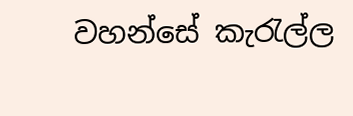වහන්සේ කැ‍රැල්ල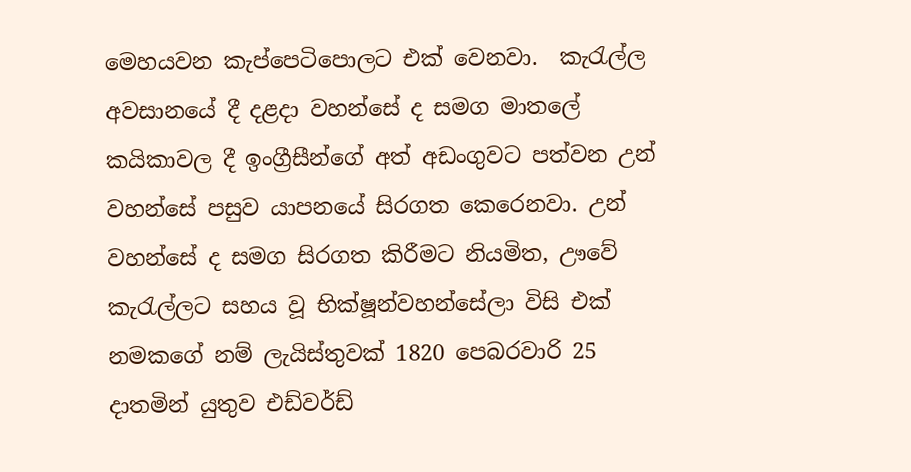මෙහයවන කැප්පෙටිපොලට එක් වෙනවා.  කැ‍රැල්ල අවසානයේ දී දළදා වහන්සේ ද සමග මාතලේ කයිකාවල දී ඉංග්‍රීසීන්ගේ අත් අඩංගුවට පත්වන උන් වහන්සේ පසුව යාපනයේ සිරගත කෙරෙනවා. උන් වහන්සේ ද සමග සිරගත කිරීමට නියමිත, ඌවේ කැ‍රැල්ලට සහය වූ භික්ෂූන්වහන්සේලා විසි එක් නමකගේ නම් ලැයිස්තුවක් 1820 පෙබරවාරි 25 දාතමින් යුතුව එඩ්වර්ඩ්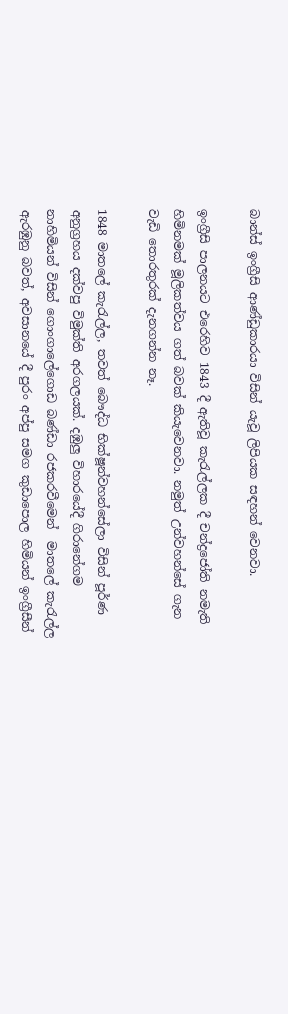බාන්ස් ඉංග්‍රීසි ආණ්ඩුකාරයා විසින් යැවූ ලිපියක සඳහන් වෙනවා.

ඉංග්‍රීසි පාලනයට එරෙහිව 1843 දී ඇතිවූ කැ‍රැල්ලක දී චන්ද්‍රජෝති නමැති හිමිනමක් මූලිකත්වය ගත් බවක් කියැවෙනවා. නමුත් උන්වහන්සේ ගැන වැඩි තොරතුරක් දැනගන්න නෑ.

1848 මාතලේ කැ‍රැල්ල, තවත් බෞද්ධ භික්ෂූන්වහන්සේලා විසින් පූර්ණ අනුග්‍රහය දක්වපු විමුක්ති අරගලයක්. දඹුලු විහාරයේදී ගිරානේගම නාහිමියන් විසින් ගොංගාලේගොඩ බණ්ඩා රජකරවීමෙන්  මාතලේ කැ‍රැල්ල ඇරඹුනු බවත්, අවසානයේ දී පුරං අප්පු සමග කුඩාපොල හිමියන් ඉංග්‍රීසීන්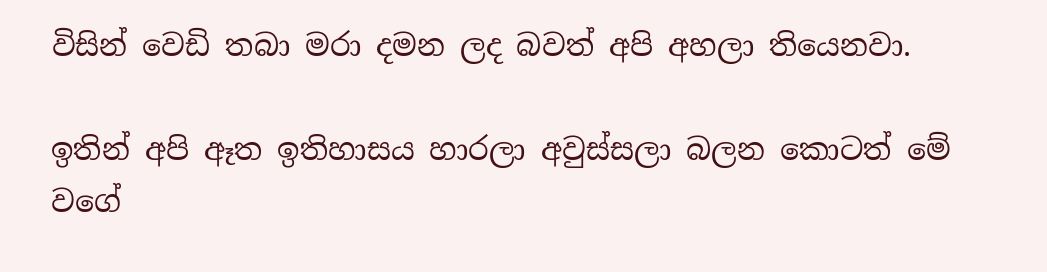විසින් වෙඩි තබා මරා දමන ලද බවත් අපි අහලා තියෙනවා.

ඉතින් අපි ඈත ඉතිහාසය හාරලා අවුස්සලා බලන කොටත් මේ වගේ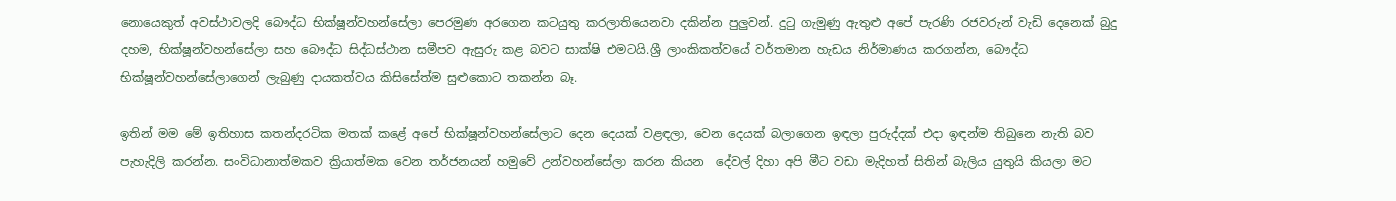නොයෙකුත් අවස්ථාවලදි බෞද්ධ භික්ෂූන්වහන්සේලා පෙරමුණ අරගෙන කටයුතු කරලාතියෙනවා දකින්න පුලුවන්. දු‍ටු ගැමුණු ඇතුළු අපේ පැරණි රජවරුන් වැඩි දෙනෙක් බුදු දහම, භික්ෂූන්වහන්සේලා සහ බෞද්ධ සිද්ධස්ථාන සමීපව ඇසුරු කළ බවට සාක්ෂි එමටයි.ශ්‍රී ලාංකිකත්වයේ වර්තමාන හැඩය නිර්මාණය කරගන්න, බෞද්ධ භික්ෂූන්වහන්සේලාගෙන් ලැබුණු දායකත්වය කිසිසේත්ම සුළුකොට තකන්න බෑ.

ඉතින් මම මේ ඉතිහාස කතන්දරටික මතක් කළේ අපේ භික්ෂූන්වහන්සේලාට දෙන දෙයක් වළඳලා, වෙන දෙයක් බලාගෙන ඉඳලා පුරුද්දක් එදා ඉඳන්ම තිබුනෙ නැති බව පැහැදිලි කරන්න. සංවිධානාත්මකව ක්‍රියාත්මක වෙන තර්ජනයන් හමුවේ උන්වහන්සේලා කරන කියන  දේවල් දිහා අපි මීට වඩා මැදිහත් සිතින් බැලිය යුතුයි කියලා මට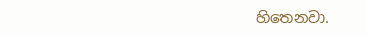හිතෙනවා.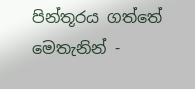පින්තූරය ගත්තේ මෙතැනින් -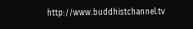http://www.buddhistchannel.tv